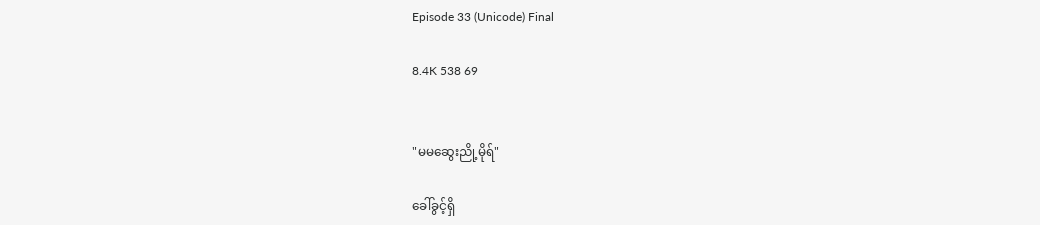Episode 33 (Unicode) Final

8.4K 538 69


"မမဆွေးညို့မိုရ်"

ခေါ်ခွင့်ရှိ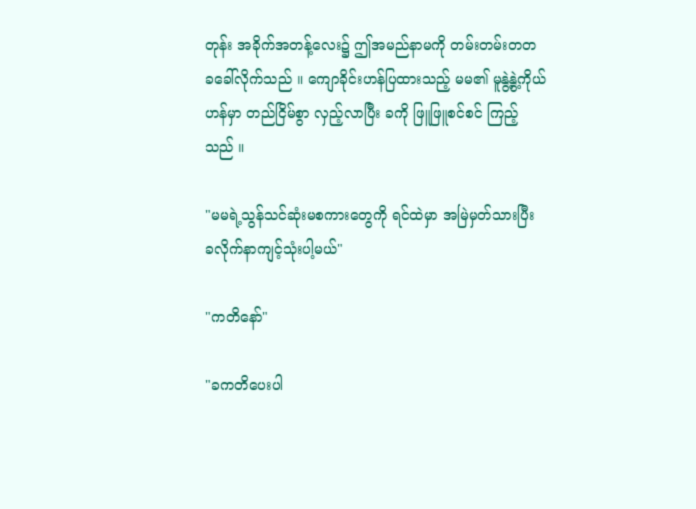တုန်း အခိုက်အတန့်လေး၌ ဤအမည်နာမကို တမ်းတမ်းတတ ခခေါ်လိုက်သည် ။ ကျောခိုင်းဟန်ပြထားသည့် မမ၏ မူနွဲ့နွဲ့ကိုယ်ဟန်မှာ တည်ငြိမ်စွာ လှည့်လာပြီး ခကို ဖြူဖြူစင်စင် ကြည့်သည် ။

"မမရဲ့သွန်သင်ဆုံးမစကားတွေကို ရင်ထဲမှာ အမြဲမှတ်သားပြီး ခလိုက်နာကျင့်သုံးပါ့မယ်"

"ကတိနော်"

"ခကတိပေးပါ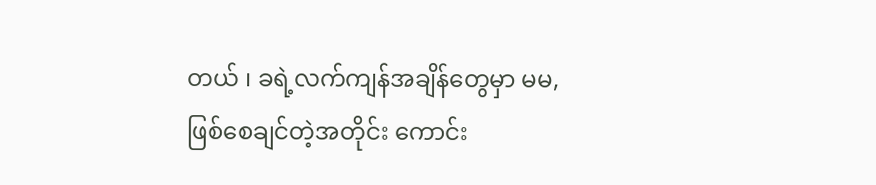တယ် ၊ ခရဲ့လက်ကျန်အချိန်တွေမှာ မမ,ဖြစ်စေချင်တဲ့အတိုင်း ကောင်း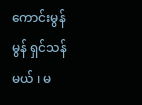ကောင်းမွန်မွန် ရှင်သန်မယ် ၊ မ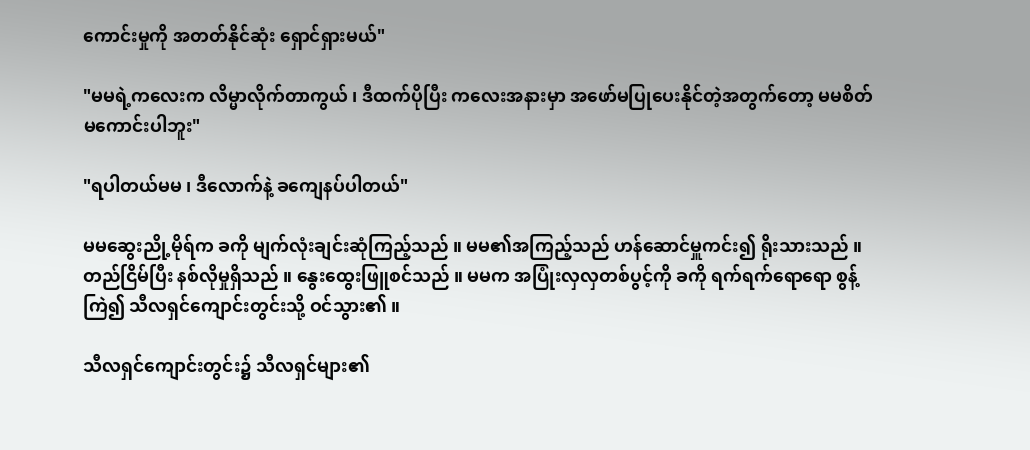ကောင်းမှုကို အတတ်နိုင်ဆုံး ရှောင်ရှားမယ်"

"မမရဲ့ကလေးက လိမ္မာလိုက်တာကွယ် ၊ ဒီထက်ပိုပြီး ကလေးအနားမှာ အဖော်မပြုပေးနိုင်တဲ့အတွက်တော့ မမစိတ်မကောင်းပါဘူး"

"ရပါတယ်မမ ၊ ဒီလောက်နဲ့ ခကျေနပ်ပါတယ်"

မမဆွေးညို့မိုရ်က ခကို မျက်လုံးချင်းဆုံကြည့်သည် ။ မမ၏အကြည့်သည် ဟန်ဆောင်မှူကင်း၍ ရိုးသားသည် ။ တည်ငြိမ်ပြီး နစ်လိုမှုရှိသည် ။ နွေးထွေးဖြူစင်သည် ။ မမက အပြုံးလှလှတစ်ပွင့်ကို ခကို ရက်ရက်ရောရော စွန့်ကြဲ၍ သီလရှင်ကျောင်းတွင်းသို့ ဝင်သွား၏ ။

သီလရှင်ကျောင်းတွင်း၌ သီလရှင်များ၏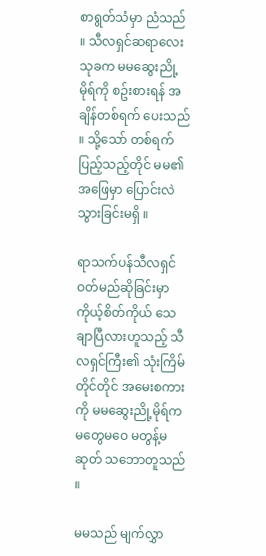စာရွတ်သံမှာ ညံသည် ။ သီလရှင်ဆရာလေးသုခက မမဆွေးညို့မိုရ်ကို စဥ်းစားရန် အချိန်တစ်ရက် ပေးသည် ။ သို့သော် တစ်ရက်ပြည့်သည့်တိုင် မမ၏ အဖြေမှာ ပြောင်းလဲသွားခြင်းမရှိ ။

ရာသက်ပန်သီလရှင်ဝတ်မည်ဆိုခြင်းမှာ ကိုယ့်စိတ်ကိုယ် သေချာပြီလားဟူသည့် သီလရှင်ကြီး၏ သုံးကြိမ်တိုင်တိုင် အမေးစကားကို မမဆွေးညို့မိုရ်က မတွေမဝေ မတွန့်မဆုတ် သဘောတူသည် ။

မမသည် မျက်လွှာ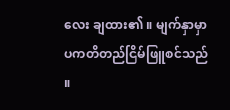လေး ချထား၏ ။ မျက်နှာမှာ ပကတိတည်ငြိမ်ဖြူစင်သည် ။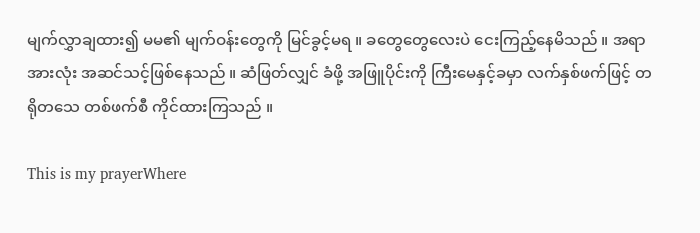မျက်လွှာချထား၍ မမ၏ မျက်ဝန်းတွေကို မြင်ခွင့်မရ ။ ခတွေတွေလေးပဲ ငေးကြည့်နေမိသည် ။ အရာအားလုံး အဆင်သင့်ဖြစ်နေသည် ။ ဆံဖြတ်လျှင် ခံဖို့ အဖြူပိုင်းကို ကြီးမေနှင့်ခမှာ လက်နှစ်ဖက်ဖြင့် တရိုတသေ တစ်ဖက်စီ ကိုင်ထားကြသည် ။

This is my prayerWhere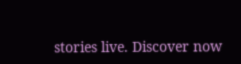stories live. Discover now